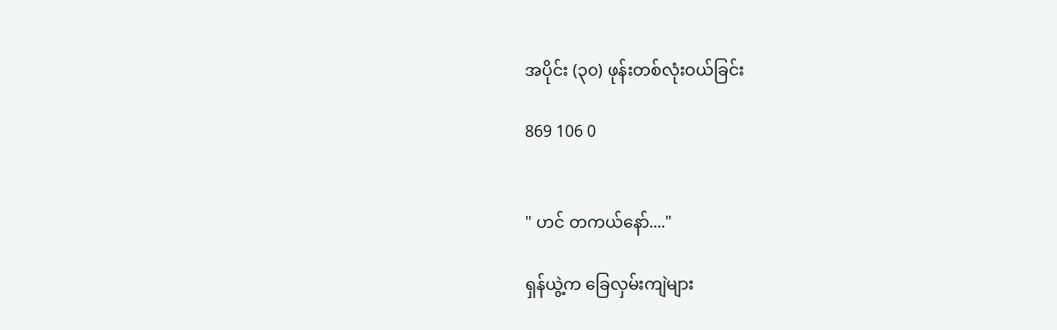အပိုင်း (၃၀) ဖုန်းတစ်လုံးဝယ်ခြင်း

869 106 0


" ဟင် တကယ်နော်...."

ရှန်ယွဲ့က ခြေလှမ်းကျဲများ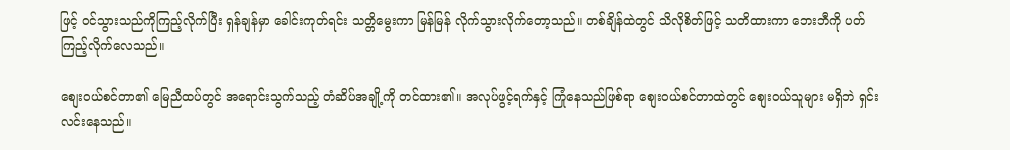ဖြင့် ဝင်သွားသည်ကိုကြည့်လိုက်ပြီး ရှန်ချန်မှာ ခေါင်းကုတ်ရင်း သတ္တိမွေးကာ မြန်မြန် လိုက်သွားလိုက်တော့သည်။ တစ်ချိန်ထဲတွင် သိလိုစိတ်ဖြင့် သတိထားကာ ဘေးဘီကို ပတ်ကြည့်လိုက်လေသည်။

စျေးဝယ်စင်တာ၏ မြေညီထပ်တွင် အရောင်းသွက်သည့် တံဆိပ်အချို့ကို တင်ထား၏။ အလုပ်ဖွင့်ရက်နှင့် ကြုံနေသည်ဖြစ်ရာ စျေးဝယ်စင်တာထဲတွင် စျေးဝယ်သူများ မရှိဘဲ ရှင်းလင်းနေသည်။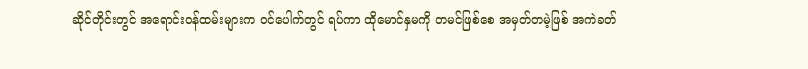ဆိုင်တိုင်းတွင် အရောင်းဝန်ထမ်းများက ဝင်ပေါက်တွင် ရပ်ကာ ထိုမောင်နှမကို တမင်ဖြစ်စေ အမှတ်တမဲ့ဖြစ် အကဲခတ်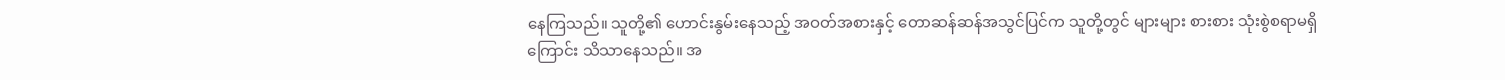နေကြသည်။ သူတို့၏ ဟောင်းနွမ်းနေသည့် အဝတ်အစားနှင့် တောဆန်ဆန်အသွင်ပြင်က သူတို့တွင် များများ စားစား သုံးစွဲစရာမရှိကြောင်း သိသာနေသည်။ အ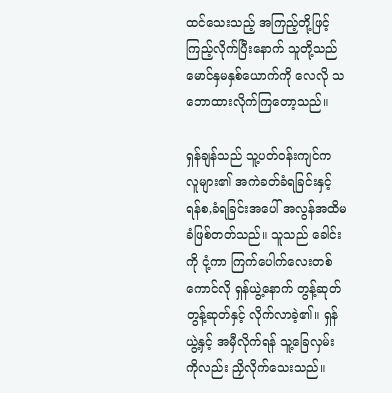ထင်သေးသည့် အကြည့်တို့ဖြင့် ကြည့်လိုက်ပြီးနောက် သူတို့သည် မောင်နှမနှစ်ယောက်ကို လေလို သဘောထားလိုက်ကြတော့သည်။

ရှန်ချန်သည် သူ့ပတ်ဝန်းကျင်က လူများ၏ အကဲခတ်ခံရခြင်းနှင့် ရန်စ,ခံရခြင်းအပေါ် အလွန်အထိမခံဖြစ်တတ်သည်။ သူသည် ခေါင်းကို ငုံ့ကာ ကြက်ပေါက်လေးတစ်ကောင်လို ရှန်ယွဲ့နောက် တွန့်ဆုတ်တွန့်ဆုတ်နှင့် လိုက်လာခဲ့၏။ ရှန်ယွဲ့နှင့် အမှီလိုက်ရန် သူ့ခြေလှမ်းကိုလည်း ညှိလိုက်သေးသည်။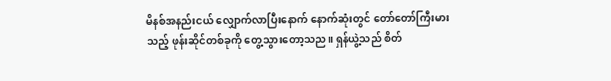မိနစ်အနည်းငယ် လျှောက်လာပြီးနောက် နောက်ဆုံးတွင် တော်တော်ကြီးမားသည့် ဖုန်းဆိုင်တစ်ခုကို တွေ့သွားတော့သည။ ရှန်ယွဲ့သည် စိတ်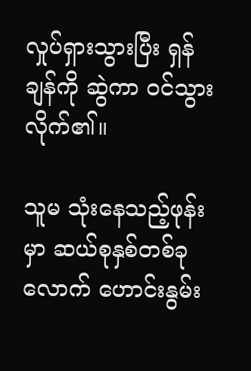လှုပ်ရှားသွားပြီး ရှန်ချန်ကို ဆွဲကာ ဝင်သွားလိုက်၏။

သူမ သုံးနေသည့်ဖုန်းမှာ ဆယ်စုနှစ်တစ်ခုလောက် ဟောင်းနွမ်း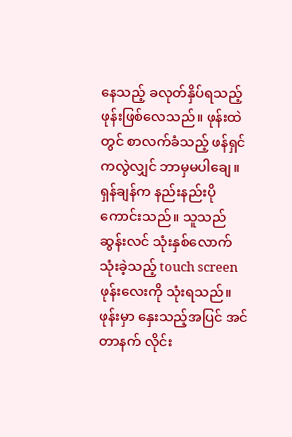နေသည့် ခလုတ်နှိပ်ရသည့် ဖုန်းဖြစ်လေသည်။ ဖုန်းထဲတွင် စာလက်ခံသည့် ဖန်ရှင်ကလွဲလျှင် ဘာမှမပါချေ။ ရှန်ချန်က နည်းနည်းပိုကောင်းသည်။ သူသည် ဆွန်းလင် သုံးနှစ်လောက် သုံးခဲ့သည့် touch screen ဖုန်းလေးကို သုံးရသည်။ ဖုန်းမှာ နှေးသည့်အပြင် အင်တာနက် လိုင်း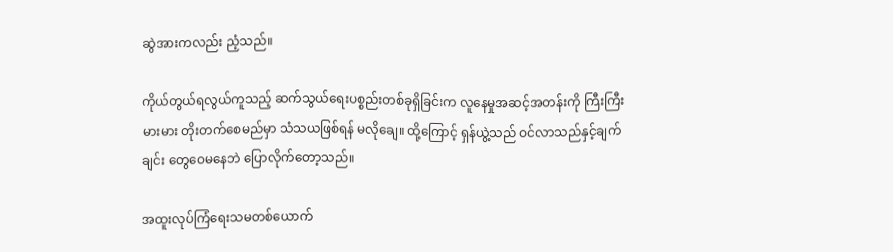ဆွဲအားကလည်း ညံ့သည်။

ကိုယ်တွယ်ရလွယ်ကူသည့် ဆက်သွယ်ရေးပစ္စည်းတစ်ခုရှိခြင်းက လူနေမှုအဆင့်အတန်းကို ကြီးကြီးမားမား တိုးတက်စေမည်မှာ သံသယဖြစ်ရန် မလိုချေ။ ထို့ကြောင့် ရှန်ယွဲ့သည် ဝင်လာသည်နှင့်ချက်ချင်း တွေဝေမနေဘဲ ပြောလိုက်တော့သည်။

အထူးလုပ်ကြံရေးသမတစ်ယောက်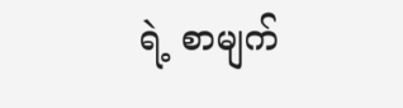ရဲ့ စာမျက်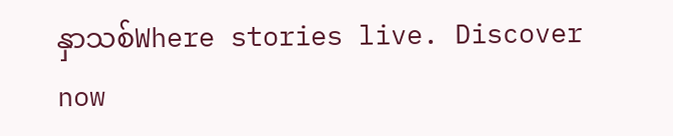နှာသစ်Where stories live. Discover now